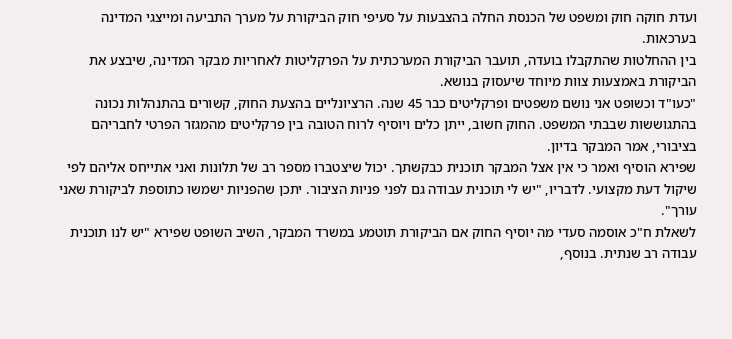ועדת חוקה חוק ומשפט של הכנסת החלה בהצבעות על סעיפי חוק הביקורת על מערך התביעה ומייצגי המדינה בערכאות.
בין ההחלטות שהתקבלו בועדה, תועבר הביקורת המערכתית על הפרקליטות לאחריות מבקר המדינה, שיבצע את הביקורת באמצעות צוות מיוחד שיעסוק בנושא.
"כעו"ד וכשופט אני נושם משפטים ופרקליטים כבר 45 שנה. הרציונליים בהצעת החוק, קשורים בהתנהלות נכונה בהתגוששות שבבתי המשפט. החוק חשוב, ייתן כלים ויוסיף לרוח הטובה בין פרקליטים מהמגזר הפרטי לחבריהם בציבורי, אמר המבקר בדיון.
שפירא הוסיף ואמר כי אין אצל המבקר תוכנית כבקשתך. יכול שיצטברו מספר רב של תלונות ואני אתייחס אליהם לפי שיקול דעת מקצועי. לדבריו, "יש לי תוכנית עבודה גם לפני פניות הציבור. יתכן שהפניות ישמשו כתוספת לביקורת שאני עורך".
לשאלת ח"כ אוסמה סעדי מה יוסיף החוק אם הביקורת תוטמע במשרד המבקר, השיב השופט שפירא "יש לנו תוכנית עבודה רב שנתית. בנוסף,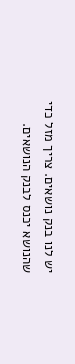יש לנו בנק נושאים. צריך מזל כדי שהנושא יכנס לבנק הנושאים.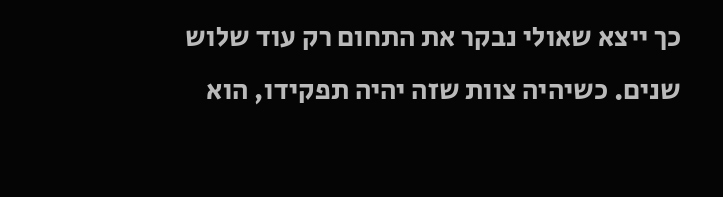כך ייצא שאולי נבקר את התחום רק עוד שלוש שנים. כשיהיה צוות שזה יהיה תפקידו, הוא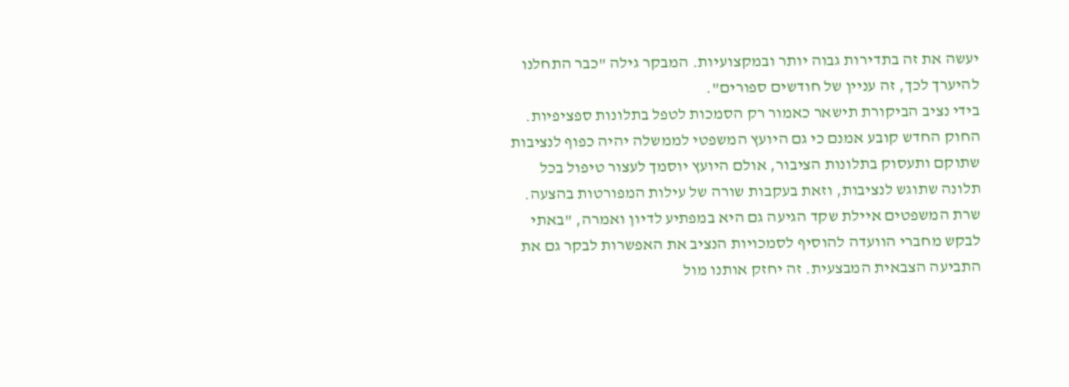יעשה את זה בתדירות גבוה יותר ובמקצועיות. המבקר גילה "כבר התחלנו להיערך לכך, זה עניין של חודשים ספורים".
בידי נציב הביקורת תישאר כאמור רק הסמכות לטפל בתלונות ספציפיות. החוק החדש קובע אמנם כי גם היועץ המשפטי לממשלה יהיה כפוף לנציבות שתוקם ותעסוק בתלונות הציבור, אולם היועץ יוסמך לעצור טיפול בכל תלונה שתוגש לנציבות, וזאת בעקבות שורה של עילות המפורטות בהצעה.
שרת המשפטים איילת שקד הגיעה גם היא במפתיע לדיון ואמרה, "באתי לבקש מחברי הוועדה להוסיף לסמכויות הנציב את האפשרות לבקר גם את התביעה הצבאית המבצעית. זה יחזק אותנו מול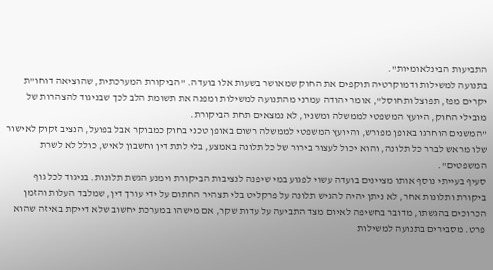התביעות הבינלאומיות".
בתנועה למשילות ודמוקרטיה תוקפים את החוק שמאושר בשעות אלו בועדה. "הביקורת המערכתית, שהוציאה דוחו"ת יקרים מפז, תפוצל ותחוסל", אומר יהודה עמרני מהתנועה למשילות ומפנה את תשומת הלב לכך שבניגוד להצהרות של מובילי החוק, היועץ המשפטי לממשלה ומשניו, לא נמצאים תחת הביקורת.
"המשנים הוחרגו באופן מפורש, והיועץ המשפטי לממשלה רשום באופן טכני בחוק כמבוקר אבל בפועל, הנציב זקוק לאישור שלו מראש לברר כל תלונה, והוא יכול לעצור בירור של כל תלונה באמצע, בלי לתת דין וחשבון לאיש, כולל לא לשרת המשפטים".
סעיף בעייתי נוסף אותו מציינים בועדה עשוי לפגוע במי שיפנה לנציבות הביקורת וימנע הגשת תלונות. בניגוד לכל גוף ביקורת ותלונות אחר, לא ניתן יהיה להגיש תלונה על פרקליט בלי תצהיר החתום על ידי עורך דין, שמלבד העלות והזמן הכרוכים בהגשתו, מדובר בחשיפה לאיום מצד התביעה על עדות שקר, אם מישהו במערכת יחשוב שלא דייקת באיזה שהוא פרט. מסבירים בתנועה למשילות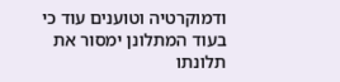ודמוקרטיה וטוענים עוד כי בעוד המתלונן ימסור את תלונתו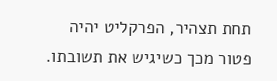תחת תצהיר, הפרקליט יהיה פטור מכך כשיגיש את תשובתו.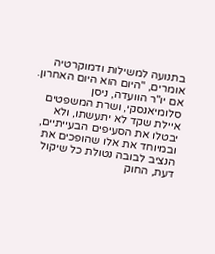בתנועה למשילות ודמוקרטיה אומרים, "היום הוא היום האחרון. אם יו"ר הוועדה, ניסן סלומיאנסקי, ושרת המשפטים איילת שקד לא יתעשתו, ולא יבטלו את הסעיפים הבעייתיים, ובמיוחד את אלו שהופכים את הנציב לבובה נטולת כל שיקול דעת, החוק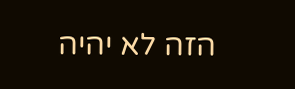הזה לא יהיה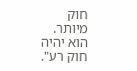חוק מיותר. הוא יהיה חוק רע".